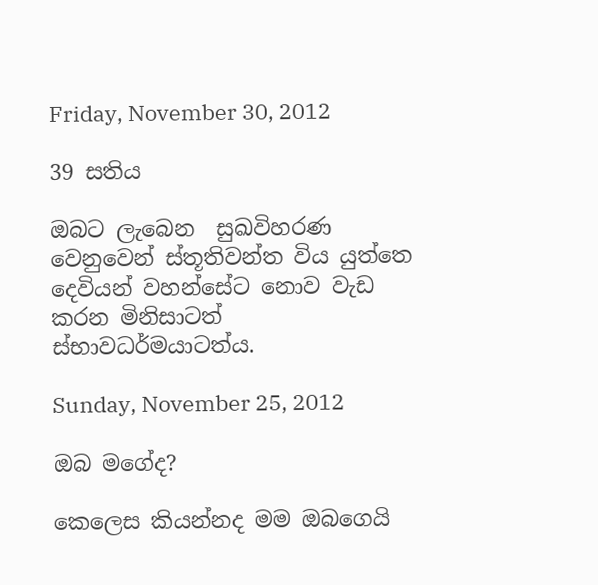Friday, November 30, 2012

39 සතිය

ඔබට ලැබෙන  සුඛවිහරණ වෙනුවෙන් ස්තූතිවන්ත විය යුත්තෙ දෙවියන් වහන්සේට නොව වැඩ කරන මිනිසාටත් ස්භාවධර්මයාටත්ය.

Sunday, November 25, 2012

ඔබ මගේද?

කෙලෙස කියන්නද මම ඔබගෙයි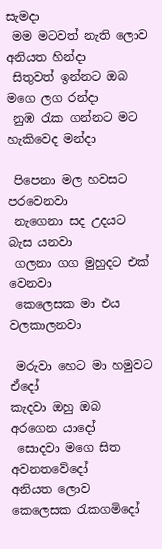සැමදා
 මම මටවත් නැති ලොව අනියත හින්දා
 සිතුවත් ඉන්නට ඔබ මගෙ ලග රන්දා
 නුඹ රැක ගන්නට මට හැකිවෙද මන්දා

 පිපෙනා මල හවසට පරවෙනවා
 නැගෙනා සද උදයට බැස යනවා
 ගලනා ගග මුහුදට එක් වෙනවා
 කෙලෙසක මා එය වලකාලනවා

 මරුවා හෙට මා හමුවට ඒදෝ
කැදවා ඔහු ඔබ අරගෙන යාදෝ
 සොදවා මගෙ සිත අවනතවේදෝ
අනියත ලොව කෙලෙසක රැකගමිදෝ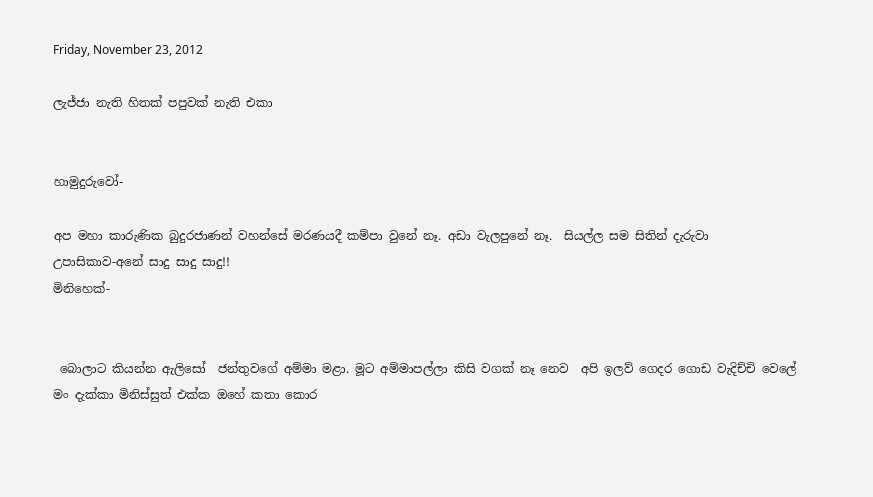Friday, November 23, 2012

ලැජ්ජා නැති හිතක් පපුවක් නැති එකා


හාමුදුරුවෝ-

අප මහා කාරුණික බුදුරජාණන් වහන්සේ මරණයදී කම්පා වුනේ නෑ. අඩා වැලපුනේ නෑ.  සියල්ල සම සිතින් දැරුවා
උපාසිකාව-අනේ සාදු සාදු සාදු!!
මිනිහෙක්-


 බොලාට කියන්න ඇලිසෝ  ජන්තුවගේ අම්මා මළා. මූට අම්මාපල්ලා කිසි වගක් නෑ නෙව  අපි ඉලව් ගෙදර ගොඩ වැදිච්චි වෙලේ මං දැක්කා මිනිස්සුත් එක්ක ඔහේ කතා කොර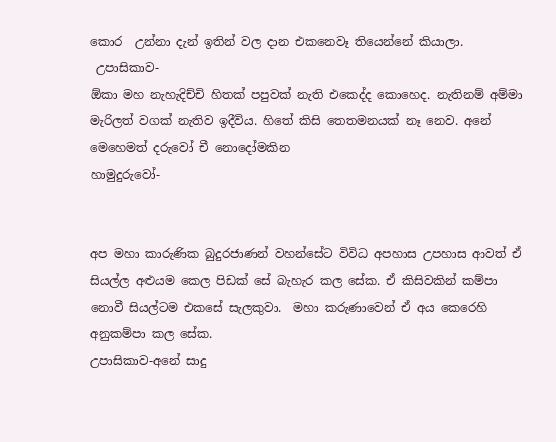කොර  උන්නා දැන් ඉතින් වල දාන එකනෙවෑ තියෙන්නේ කියාලා.
 උපාසිකාව-
ඕකා මහ නැහැදිච්චි හිතක් පපුවක් නැති එකෙද්ද කොහෙද. නැතිනම් අම්මා මැරිලත් වගක් නැතිව ඉදීවිය. හිතේ කිසි තෙතමනයක් නෑ නෙව. අනේ මෙහෙමත් දරුවෝ චී නොදෝමකින
හාමුදුරුවෝ-


අප මහා කාරුණික බුදුරජාණන් වහන්සේට විවිධ අපහාස උපහාස ආවත් ඒ සියල්ල අළුයම කෙල පිඩක් සේ බැහැර කල සේක. ඒ කිසිවකින් කම්පා නොවී සියල්ටම එකසේ සැලකුවා.  මහා කරුණාවෙන් ඒ අය කෙරෙහි අනුකම්පා කල සේක.
උපාසිකාව-අනේ සාදු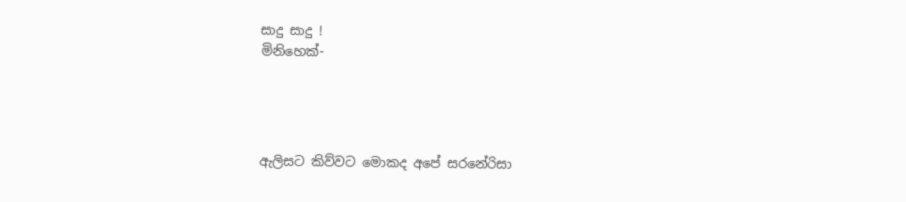සාදු සාදු !
මිනිහෙක්-




ඇලිසට කිව්වට මොකද අපේ සරනේරිසා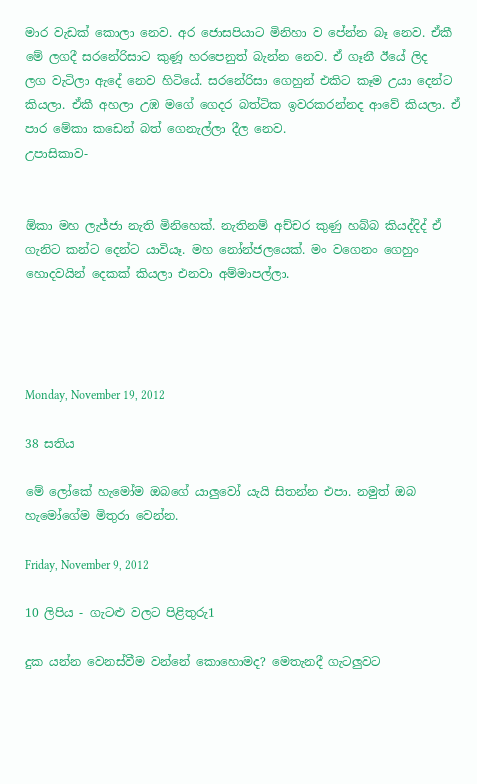මාර වැඩක් කොලා නෙව. අර ජොසපියාට මිනිහා ව පේන්න බෑ නෙව. ඒකී මේ ලගදී සරනේරිසාට කුණූ හරපෙනුත් බැන්න නෙව. ඒ ගෑනී ඊයේ ලිද    ලග වැටිලා ඇදේ නෙව හිටියේ. සරනේරිසා ගෙහුන් එකිට කෑම උයා දෙන්ට කියලා. ඒකී අහලා උඹ මගේ ගෙදර බත්ටික ඉවරකරන්නද ආවේ කියලා. ඒ පාර මේකා කඩෙන් බත් ගෙනැල්ලා දීල නෙව.
උපාසිකාව-


ඕකා මහ ලැජ්ජා නැති මිනිහෙක්. නැතිනම් අච්චර කුණු හබ්බ කියද්දිද් ඒ ගැනිට කන්ට දෙන්ට යාවියෑ. මහ නෝන්ජලයෙක්. මං වගෙනං ගෙහුං හොදවයින් දෙකක් කියලා එනවා අම්මාපල්ලා.




Monday, November 19, 2012

38 සතිය

මේ ලෝකේ හැමෝම ඔබගේ යාලුවෝ යැයි සිතන්න එපා. නමුත් ඔබ හැමෝගේම මිතුරා වෙන්න.

Friday, November 9, 2012

10 ලිපිය - ගැටළු වලට පිළිතුරු1

දුක යන්න වෙනස්වීම වන්නේ කොහොමද? මෙතැනදී ගැටලුවට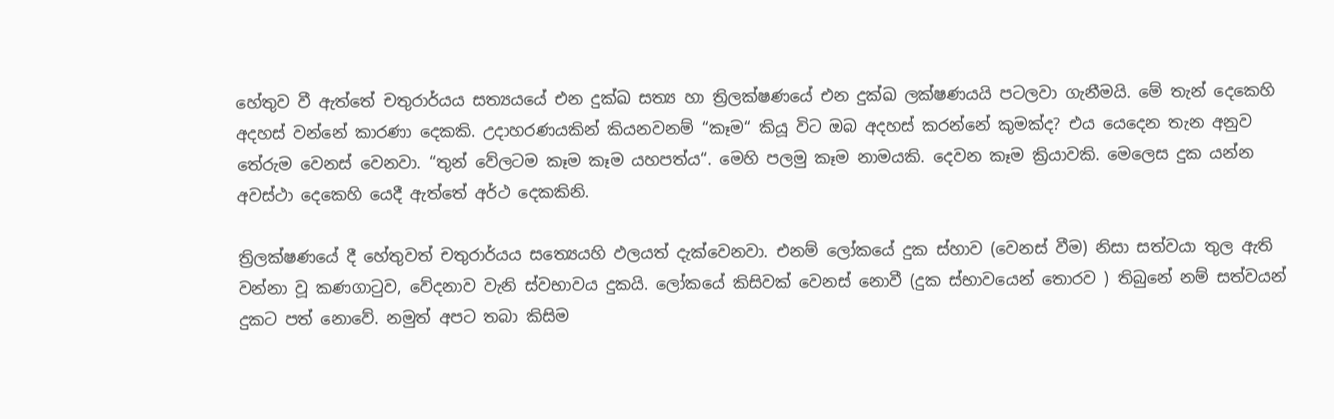හේතුව වී ඇත්තේ චතුරාර්යය සත්‍යයයේ එන දුක්ඛ සත්‍ය හා ත්‍රිලක්ෂණයේ එන දුක්ඛ ලක්ෂණයයි පටලවා ගැනීමයි. මේ තැන් දෙකෙහි අදහස් වන්නේ කාරණා දෙකකි. උදාහරණයකින් කියනවනම් “කෑම“ කියූ විට ඔබ අදහස් කරන්නේ කුමක්ද? එය යෙදෙන තැන අනුව තේරුම වෙනස් වෙනවා. “තුන් වේලටම කෑම කෑම යහපත්ය“. මෙහි පලමු කෑම නාමයකි. දෙවන කෑම ක්‍රියාවකි. මෙලෙස දුක යන්න අවස්ථා දෙකෙහි යෙදී ඇත්තේ අර්ථ දෙකකිනි.

ත්‍රිලක්ෂණයේ දී හේතුවත් චතුරාර්යය සත්‍යෙයහි ඵලයත් දැක්වෙනවා. එනම් ලෝකයේ දුක ස්හාව (වෙනස් වීම) නිසා සත්වයා තුල ඇති වන්නා වූ කණගාටුව, වේදනාව වැනි ස්වභාවය දුකයි. ලෝකයේ කිසිවක් වෙනස් නොවී (දුක ස්භාවයෙන් තොරව ) තිබුනේ නම් සත්වයන් දුකට පත් නොවේ. නමුත් අපට තබා කිසිම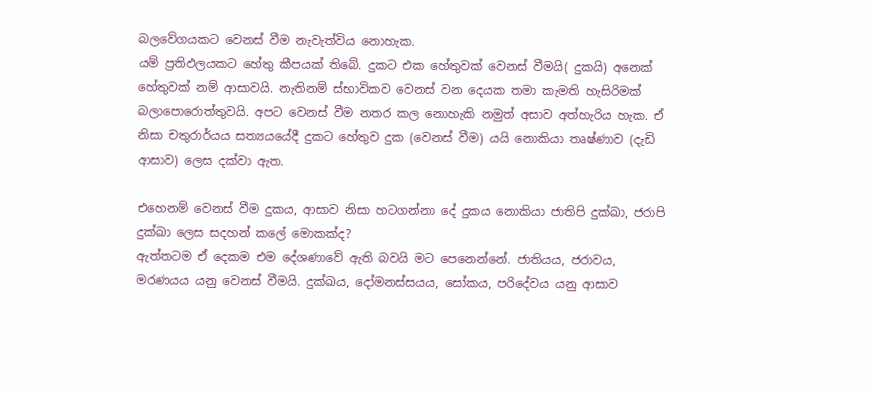බලවේගයකට වෙනස් වීම නැවැත්විය නොහැක.
යම් ප්‍රතිඵලයකට හේතු කීපයක් තිබේ. දුකට එක හේතුවක් වෙනස් වීමයි( දුකයි) අනෙක් හේතුවක් නම් ආසාවයි. නැතිනම් ස්භාවිකව වෙනස් වන දෙයක තමා කැමති හැසිරිමක් බලාපොරොත්තුවයි. අපට වෙනස් වීම නතර කල නොහැකි නමුත් අසාව අත්හැරිය හැක. ඒ නිසා චතුරාර්යය සත්‍යයයේදී දුකට හේතුව දුක (වෙනස් වීම) යයි නොකියා තෘෂ්ණාව (දැඩි ආසාව) ලෙස දක්වා ඇත.

එහෙනම් වෙනස් වීම දුකය, ආසාව නිසා හටගන්නා දේ දුකය නොකියා ජාතිපි දුක්ඛා, ජරාපි දුක්ඛා ලෙස සදහන් කලේ මොකක්ද?
ඇත්තටම ඒ දෙකම එම දේශණාවේ ඇති බවයි මට පෙනෙන්නේ. ජාතියය, ජරාවය, මරණයය යනු වෙනස් වීමයි. දුක්ඛය, දෝමනස්සයය, සෝකය, පරිදේවය යනු ආසාව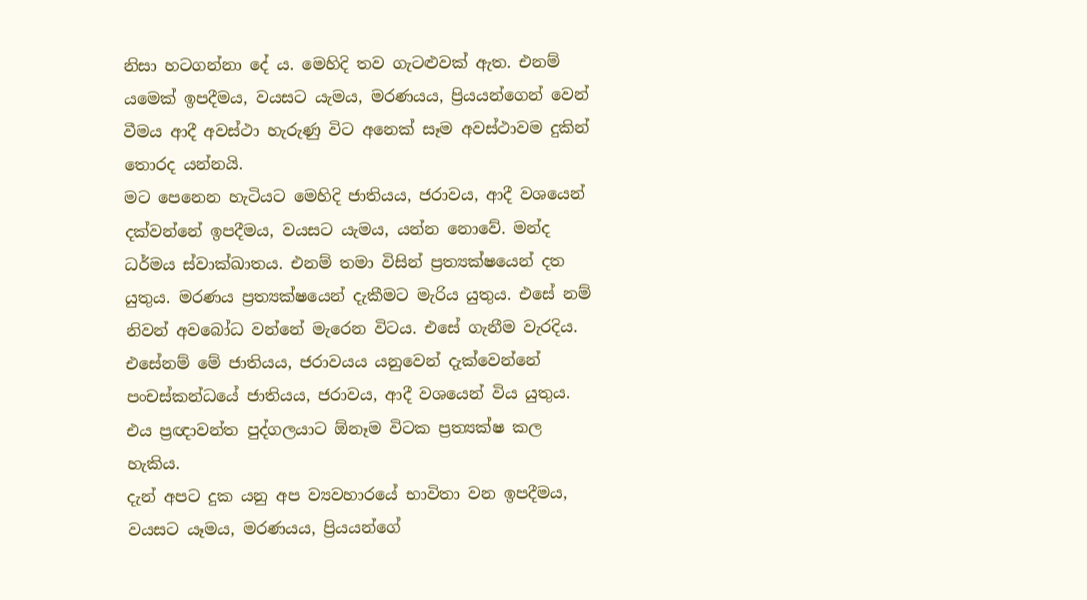නිසා හටගන්නා දේ ය. මෙහිදි තව ගැටළුවක් ඇත. එනම් යමෙක් ඉපදීමය, වයසට යැමය, මරණයය, ප්‍රියයන්ගෙන් වෙන් වීමය ආදී අවස්ථා හැරුණු විට අනෙක් සෑම අවස්ථාවම දුකින් තොරද යන්නයි.
මට පෙනෙන හැටියට මෙහිදි ජාතියය, ජරාවය, ආදී වශයෙන් දක්වන්නේ ඉපදීමය, වයසට යැමය, යන්න නොවේ. මන්ද ධර්මය ස්වාක්ඛාතය. එනම් තමා විසින් ප්‍රත්‍යක්ෂයෙන් දත යුතුය. මරණය ප්‍රත්‍යක්ෂයෙන් දැකීමට මැරිය යුතුය. එසේ නම් නිවන් අවබෝධ වන්නේ මැරෙන විටය. එසේ ගැනීම වැරදිය. එසේනම් මේ ජාතියය, ජරාවයය යනුවෙන් දැක්වෙන්නේ පංචස්කන්ධයේ ජාතියය, ජරාවය, ආදී වශයෙන් විය යුතුය.
එය ප්‍රඥාවන්ත පුද්ගලයාට ඕනෑම විටක ප්‍රත්‍යක්ෂ කල හැකිය.
දැන් අපට දුක යනු අප ව්‍යවහාරයේ භාවිතා වන ඉපදීමය, වයසට යෑමය, මරණයය, ප්‍රියයන්ගේ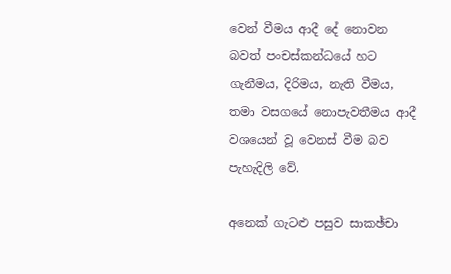වෙන් වීමය ආදී දේ නොවන බවත් පංචස්කන්ධයේ හට ගැනීමය, දිරිමය, නැති වීමය, තමා වසගයේ නොපැවතීමය ආදී වශයෙන් වූ වෙනස් වීම බව පැහැදිලි වේ.

අනෙක් ගැටළු පසුව සාකඡ්චා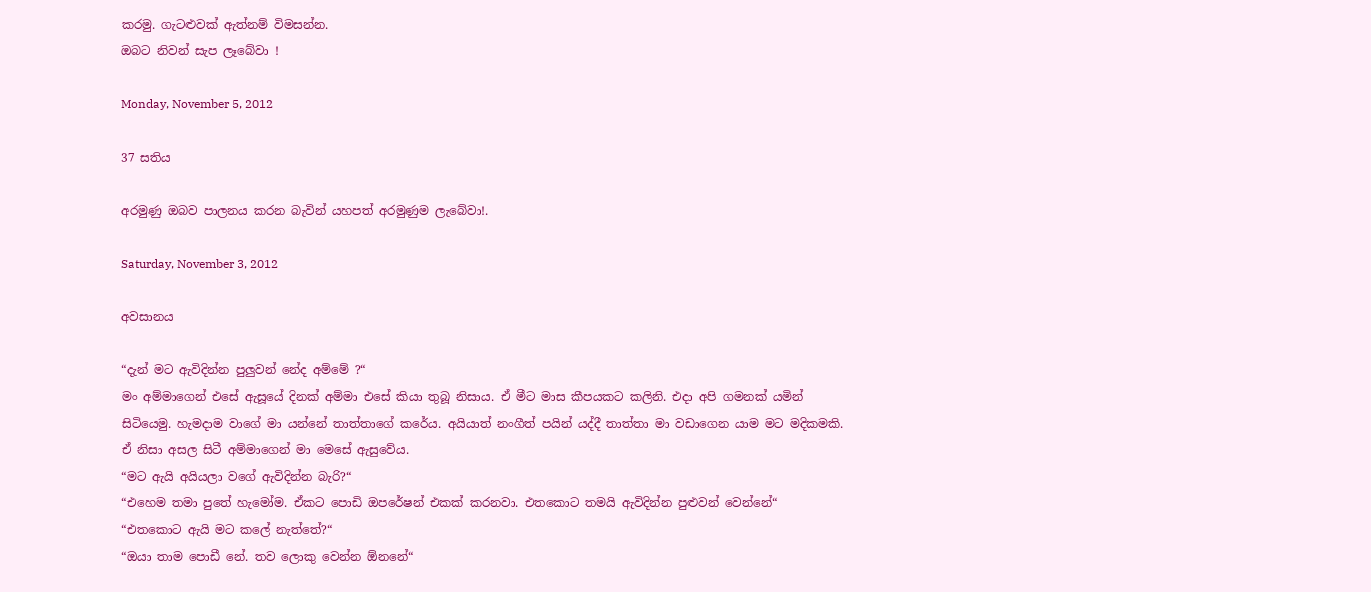කරමු. ගැටළුවක් ඇත්නම් විමසන්න.
ඔබට නිවන් සැප ලෑබේවා !

Monday, November 5, 2012

37 සතිය

අරමුණු ඔබව පාලනය කරන බැවින් යහපත් අරමුණුම ලැබේවා!.

Saturday, November 3, 2012

අවසානය

“දැන් මට ඇවිදින්න පුලුවන් නේද අම්මේ ?“
මං අම්මාගෙන් එසේ ඇසූයේ දිනක් අම්මා එසේ කියා තුබූ නිසාය. ඒ මීට මාස කීපයකට කලිනි. එදා අපි ගමනක් යමින් සිටියෙමු. හැමදාම වාගේ මා යන්නේ තාත්තාගේ කරේය. අයියාත් නංගීත් පයින් යද්දී තාත්තා මා වඩාගෙන යාම මට මදිකමකි. ඒ නිසා අසල සිටී අම්මාගෙන් මා මෙසේ ඇසුවේය.
“මට ඇයි අයියලා වගේ ඇවිදින්න බැරි?“
“එහෙම තමා පුතේ හැමෝම. ඒකට පොඩි ඔපරේෂන් එකක් කරනවා. එතකොට තමයි ඇවිදින්න පුළුවන් වෙන්නේ“
“එතකොට ඇයි මට කලේ නැත්තේ?“
“ඔයා තාම පොඩී නේ. තව ලොකු වෙන්න ඕනනේ“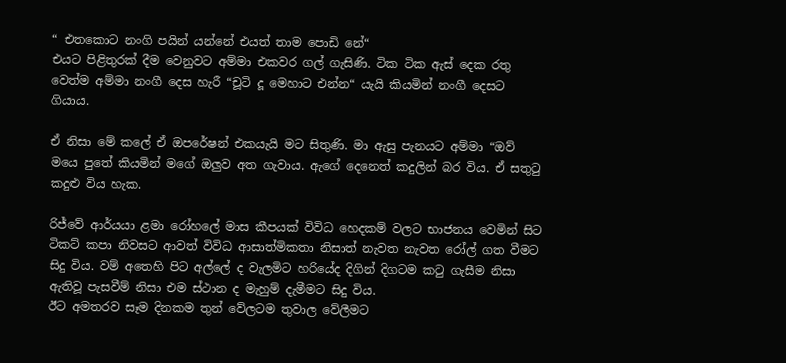“ එතකොට නංගි පයින් යන්නේ එයත් තාම පොඩි නේ“
එයට පිළිතුරක් දීම වෙනුවට අම්මා එකවර ගල් ගැසිණි. ටික ටික ඇස් දෙක රතු වෙත්ම අම්මා නංගී දෙස හැරී “චූටි දූ මෙහාට එන්න“ යැයි කියමින් නංගී දෙසට ගියාය.

ඒ නිසා මේ කලේ ඒ ඔපරේෂන් එකයැයි මට සිතුණි. මා ඇසු පැනයට අම්මා “ඔව් මයෙ පුතේ කියමින් මගේ ඔලුව අත ගැවාය. ඇගේ දෙනෙත් කදුලින් බර විය. ඒ සතුටු කදුළු විය හැක.

රිජ්වේ ආර්යයා ළමා රෝහලේ මාස කීපයක් විවිධ හෙදකම් වලට භාජනය වෙමින් සිට ටිකට් කපා නිවසට ආවත් විවිධ ආසාත්මිකතා නිසාත් නැවත නැවත රෝල් ගත වීමට සිදු විය. වම් අතෙහි පිට අල්ලේ ද වැලමිට හරියේද දිගින් දිගටම කටු ගැසීම නිසා ඇතිවූ පැසවීම් නිසා එම ස්ථාන ද මැහුම් දැමීමට සිදු විය.
ඊට අමතරව සෑම දිනකම තුන් වේලටම තුවාල වේලීමට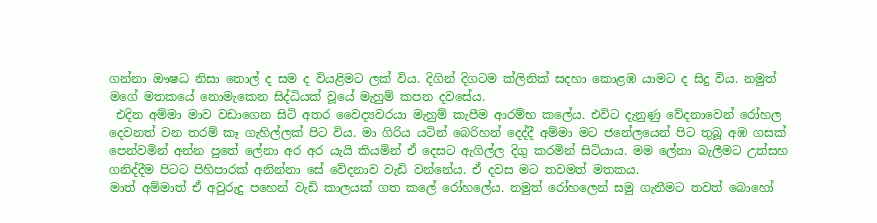ගන්නා ඖෂධ නිසා තොල් ද සම ද වියළිමට ලක් විය. දිගින් දිගටම ක්ලිනික් සදහා කොළඹ යාමට ද සිදු විය. නමුත් මගේ මතකයේ නොමැකෙන සිද්ධියක් වූයේ මැහුම් කපන දවසේය.
 එදින අම්මා මාව වඩාගෙන සිටි අතර වෛද්‍යවරයා මැහුම් කැපීම ආරම්භ කලේය. එවිට දැනුණු වේදනාවෙන් රෝහල දෙවනත් වන තරම් කෑ ගැහිල්ලක් පිට විය. මා ගිරිය යටින් බෙරිහන් දෙද්දී අම්මා මට ජනේලයෙන් පිට තුබූ අඹ ගසක් පෙන්වමින් අන්න පුතේ ලේනා අර අර යැයි කියමින් ඒ දෙසට ඇගිල්ල දිගු කරමින් සිටියාය. මම ලේනා බැලීමට උත්සහ ගනිද්දීම පිටට පිහිපාරක් අනින්නා සේ වේදනාව වැඩි වන්නේය. ඒ දවස මට තවමත් මතකය.
මාත් අම්මාත් ඒ අවුරුදු පහෙන් වැඩි කාලයක් ගත කලේ රෝහලේය. නමුත් රෝහලෙන් සමු ගැනීමට තවත් බොහෝ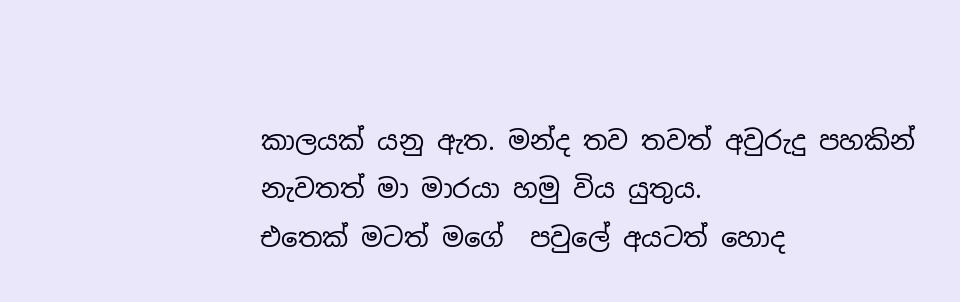කාලයක් යනු ඇත. මන්ද තව තවත් අවුරුදු පහකින් නැවතත් මා මාරයා හමු විය යුතුය.
එතෙක් මටත් මගේ  පවුලේ අයටත් හොද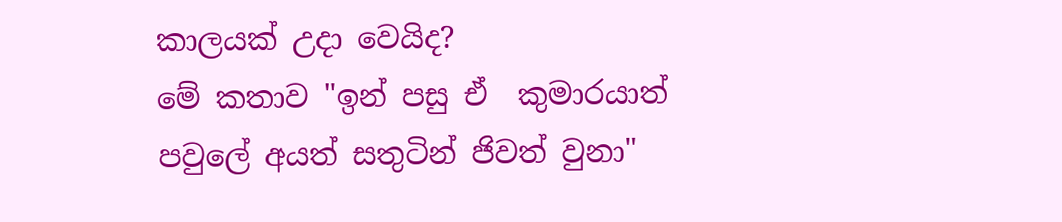කාලයක් උදා වෙයිද?
මේ කතාව "ඉන් පසු ඒ  කුමාරයාත් පවුලේ අයත් සතුටින් ජිවත් වුනා"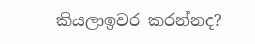කියලාඉවර කරන්නද?